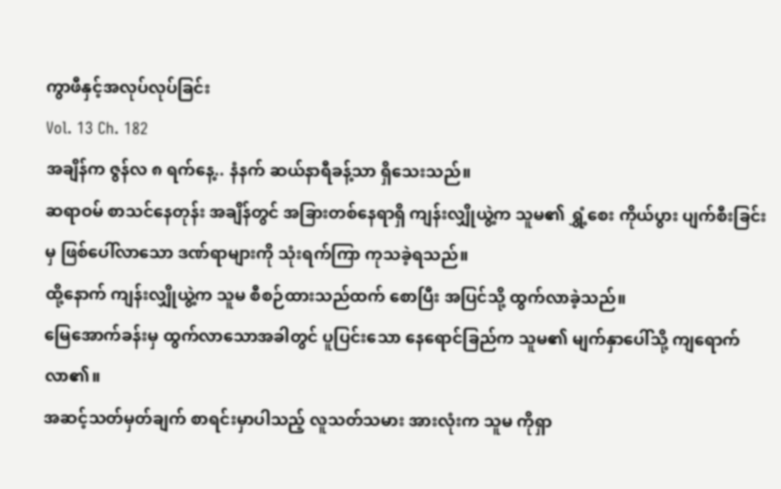ကွာဖီနှင့်အလုပ်လုပ်ခြင်း
Vol. 13 Ch. 182
အချိန်က ဇွန်လ ၈ ရက်နေ့.. နံနက် ဆယ်နာရီခန့်သာ ရှိသေးသည်။
ဆရာဝမ် စာသင်နေတုန်း အချိန်တွင် အခြားတစ်နေရာရှိ ကျန်းလျှိုယွဲ့က သူမ၏ ရွှံ့စေး ကိုယ်ပွား ပျက်စီးခြင်းမှ ဖြစ်ပေါ်လာသော ဒဏ်ရာများကို သုံးရက်ကြာ ကုသခဲ့ရသည်။
ထို့နောက် ကျန်းလျှိုယွဲ့က သူမ စီစဉ်ထားသည်ထက် စောပြီး အပြင်သို့ ထွက်လာခဲ့သည်။
မြေအောက်ခန်းမှ ထွက်လာသောအခါတွင် ပူပြင်းသော နေရောင်ခြည်က သူမ၏ မျက်နှာပေါ်သို့ ကျရောက်လာ၏။
အဆင့်သတ်မှတ်ချက် စာရင်းမှာပါသည့် လူသတ်သမား အားလုံးက သူမ ကိုရှာ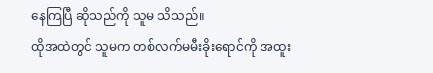နေကြပြီ ဆိုသည်ကို သူမ သိသည်။
ထိုအထဲတွင် သူမက တစ်လက်မမီးခိုးရောင်ကို အထူး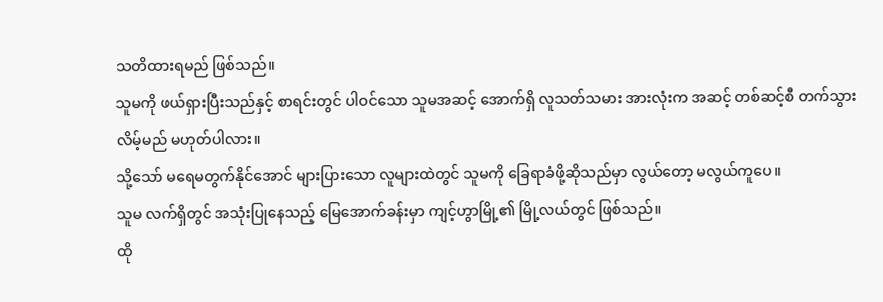သတိထားရမည် ဖြစ်သည်။
သူမကို ဖယ်ရှားပြီးသည်နှင့် စာရင်းတွင် ပါဝင်သော သူမအဆင့် အောက်ရှိ လူသတ်သမား အားလုံးက အဆင့် တစ်ဆင့်စီ တက်သွားလိမ့်မည် မဟုတ်ပါလား။
သို့သော် မရေမတွက်နိုင်အောင် များပြားသော လူများထဲတွင် သူမကို ခြေရာခံဖို့ဆိုသည်မှာ လွယ်တော့ မလွယ်ကူပေ။
သူမ လက်ရှိတွင် အသုံးပြုနေသည့် မြေအောက်ခန်းမှာ ကျင့်ဟွာမြို့၏ မြို့လယ်တွင် ဖြစ်သည်။
ထို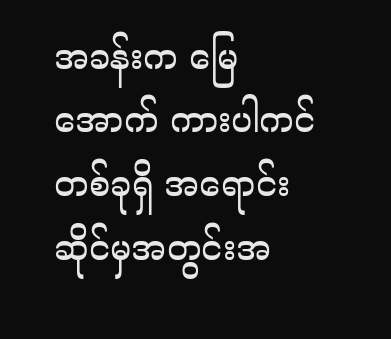အခန်းက မြေအောက် ကားပါကင် တစ်ခုရှိ အရောင်းဆိုင်မှအတွင်းအ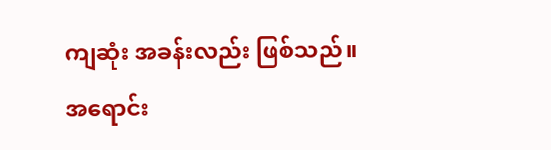ကျဆုံး အခန်းလည်း ဖြစ်သည်။
အရောင်း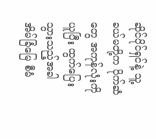ဆိုင်ပိုင်ရှင်နဲ့ သူ့ခယ်မတို့က ပိုက်ဆံတွေ အကုန်လုံးကို ယူပြီး ထွက်ပြေးသွားသည့်အခါ အိမ်ခြံမြေ စီမံ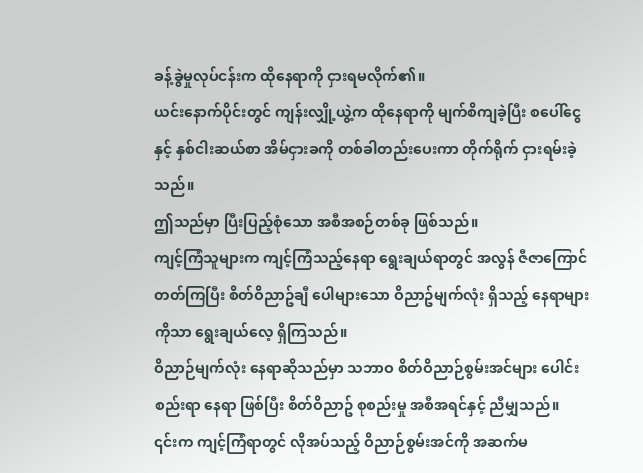ခန့်ခွဲမှုလုပ်ငန်းက ထိုနေရာကို ငှားရမလိုက်၏။
ယင်းနောက်ပိုင်းတွင် ကျန်းလျှို့ယွဲ့က ထိုနေရာကို မျက်စိကျခဲ့ပြီး စပေါ်ငွေနှင့် နှစ်ငါးဆယ်စာ အိမ်ငှားခကို တစ်ခါတည်းပေးကာ တိုက်ရိုက် ငှားရမ်းခဲ့သည်။
ဤသည်မှာ ပြီးပြည့်စုံသော အစီအစဉ်တစ်ခု ဖြစ်သည်။
ကျင့်ကြံသူများက ကျင့်ကြံသည့်နေရာ ရွေးချယ်ရာတွင် အလွန် ဇီဇာကြောင်တတ်ကြပြီး စိတ်ဝိညာဥ်ချီ ပေါများသော ဝိညာဥ်မျက်လုံး ရှိသည့် နေရာများကိုသာ ရွေးချယ်လေ့ ရှိကြသည်။
ဝိညာဉ်မျက်လုံး နေရာဆိုသည်မှာ သဘာဝ စိတ်ဝိညာဉ်စွမ်းအင်များ ပေါင်းစည်းရာ နေရာ ဖြစ်ပြီး စိတ်ဝိညာဥ် စုစည်းမှု အစီအရင်နှင့် ညီမျှသည်။
၎င်းက ကျင့်ကြံရာတွင် လိုအပ်သည့် ဝိညာဉ်စွမ်းအင်ကို အဆက်မ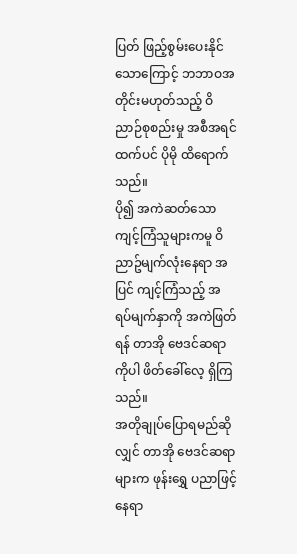ပြတ် ဖြည့်စွမ်းပေးနိုင်သောကြောင့် ဘဘာဝအတိုင်းမဟုတ်သည့် ဝိညာဉ်စုစည်းမှု အစီအရင်ထက်ပင် ပိုမို ထိရောက်သည်။
ပို၍ အကဲဆတ်သော ကျင့်ကြံသူများကမူ ဝိညာဥ်မျက်လုံးနေရာ အပြင် ကျင့်ကြံသည့် အရပ်မျက်နှာကို အကဲဖြတ်ရန် တာအို ဗေဒင်ဆရာကိုပါ ဖိတ်ခေါ်လေ့ ရှိကြသည်။
အတိုချုပ်ပြောရမည်ဆိုလျှင် တာအို ဗေဒင်ဆရာများက ဖုန်းရွှေ ပညာဖြင့် နေရာ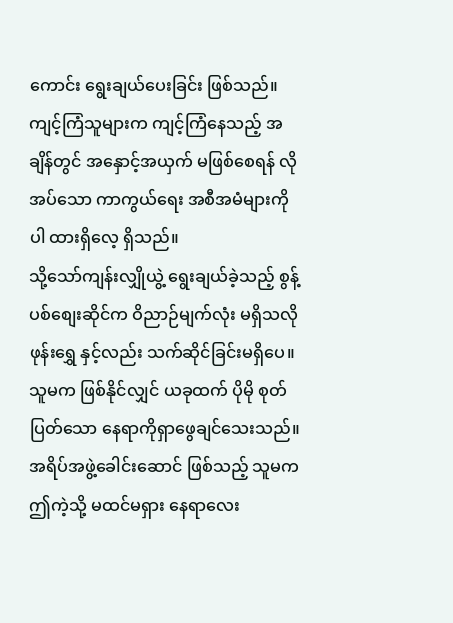ကောင်း ရွေးချယ်ပေးခြင်း ဖြစ်သည်။
ကျင့်ကြံသူများက ကျင့်ကြံနေသည့် အချိန်တွင် အနှောင့်အယှက် မဖြစ်စေရန် လိုအပ်သော ကာကွယ်ရေး အစီအမံများကိုပါ ထားရှိလေ့ ရှိသည်။
သို့သော်ကျန်းလျှိုယွဲ့ ရွေးချယ်ခဲ့သည့် စွန့်ပစ်စျေးဆိုင်က ဝိညာဉ်မျက်လုံး မရှိသလို ဖုန်းရွှေ နှင့်လည်း သက်ဆိုင်ခြင်းမရှိပေ။
သူမက ဖြစ်နိုင်လျှင် ယခုထက် ပိုမို စုတ်ပြတ်သော နေရာကိုရှာဖွေချင်သေးသည်။
အရိပ်အဖွဲ့ခေါင်းဆောင် ဖြစ်သည့် သူမက ဤကဲ့သို့ မထင်မရှား နေရာလေး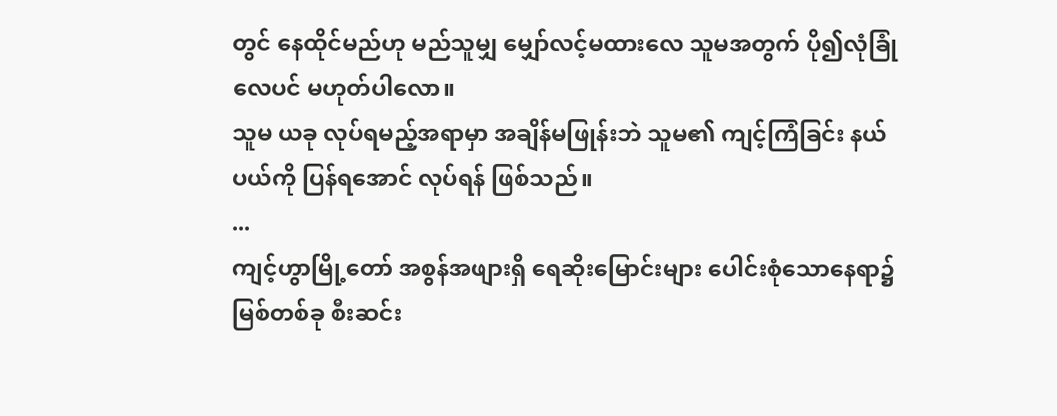တွင် နေထိုင်မည်ဟု မည်သူမျှ မျှော်လင့်မထားလေ သူမအတွက် ပို၍လုံခြုံလေပင် မဟုတ်ပါလော။
သူမ ယခု လုပ်ရမည့်အရာမှာ အချိန်မဖြုန်းဘဲ သူမ၏ ကျင့်ကြံခြင်း နယ်ပယ်ကို ပြန်ရအောင် လုပ်ရန် ဖြစ်သည်။
...
ကျင့်ဟွာမြို့တော် အစွန်အဖျားရှိ ရေဆိုးမြောင်းများ ပေါင်းစုံသောနေရာ၌ မြစ်တစ်ခု စီးဆင်း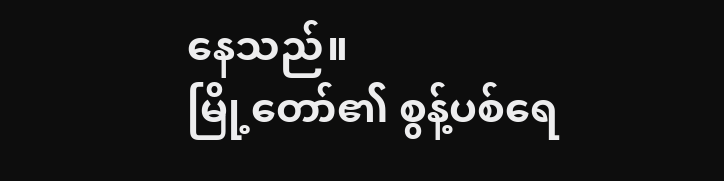နေသည်။
မြို့တော်၏ စွန့်ပစ်ရေ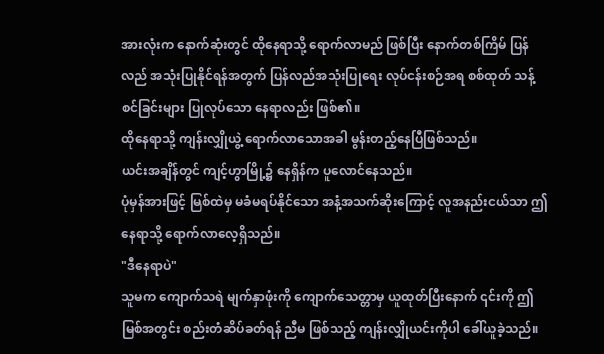အားလုံးက နောက်ဆုံးတွင် ထိုနေရာသို့ ရောက်လာမည် ဖြစ်ပြီး နောက်တစ်ကြိမ် ပြန်လည် အသုံးပြုနိုင်ရန်အတွက် ပြန်လည်အသုံးပြုရေး လုပ်ငန်းစဉ်အရ စစ်ထုတ် သန့်စင်ခြင်းများ ပြုလုပ်သော နေရာလည်း ဖြစ်၏။
ထိုနေရာသို့ ကျန်းလျှိုယွဲ့ ရောက်လာသောအခါ မွန်းတည့်နေပြီဖြစ်သည်။
ယင်းအချိန်တွင် ကျင့်ဟွာမြို့၌ နေရှိန်က ပူလောင်နေသည်။
ပုံမှန်အားဖြင့် မြစ်ထဲမှ မခံမရပ်နိုင်သော အနံ့အသက်ဆိုးကြောင့် လူအနည်းငယ်သာ ဤနေရာသို့ ရောက်လာလေ့ရှိသည်။
"ဒီနေရာပဲ"
သူမက ကျောက်သရဲ မျက်နှာဖုံးကို ကျောက်သေတ္တာမှ ယူထုတ်ပြီးနောက် ၎င်းကို ဤမြစ်အတွင်း စည်းတံဆိပ်ခတ်ရန် ညီမ ဖြစ်သည့် ကျန်းလျှိုယင်းကိုပါ ခေါ်ယူခဲ့သည်။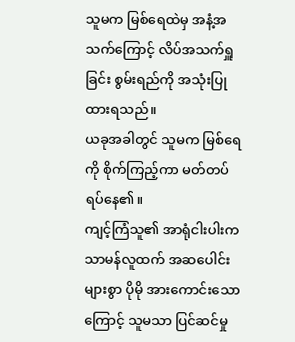သူမက မြစ်ရေထဲမှ အနံ့အသက်ကြောင့် လိပ်အသက်ရှူခြင်း စွမ်းရည်ကို အသုံးပြုထားရသည်။
ယခုအခါတွင် သူမက မြစ်ရေကို စိုက်ကြည့်ကာ မတ်တပ်ရပ်နေ၏။
ကျင့်ကြံသူ၏ အာရုံငါးပါးက သာမန်လူထက် အဆပေါင်းများစွာ ပိုမို အားကောင်းသောကြောင့် သူမသာ ပြင်ဆင်မှု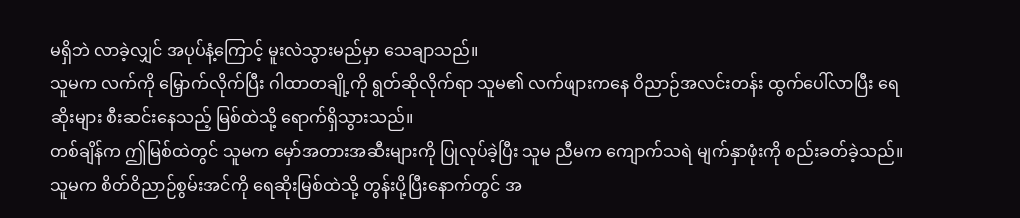မရှိဘဲ လာခဲ့လျှင် အပုပ်နံ့ကြောင့် မူးလဲသွားမည်မှာ သေချာသည်။
သူမက လက်ကို မြှောက်လိုက်ပြီး ဂါထာတချို့ကို ရွတ်ဆိုလိုက်ရာ သူမ၏ လက်ဖျားကနေ ဝိညာဉ်အလင်းတန်း ထွက်ပေါ်လာပြီး ရေဆိုးများ စီးဆင်းနေသည့် မြစ်ထဲသို့ ရောက်ရှိသွားသည်။
တစ်ချိန်က ဤမြစ်ထဲတွင် သူမက မှော်အတားအဆီးများကို ပြုလုပ်ခဲ့ပြီး သူမ ညီမက ကျောက်သရဲ မျက်နှာဖုံးကို စည်းခတ်ခဲ့သည်။
သူမက စိတ်ဝိညာဉ်စွမ်းအင်ကို ရေဆိုးမြစ်ထဲသို့ တွန်းပို့ပြီးနောက်တွင် အ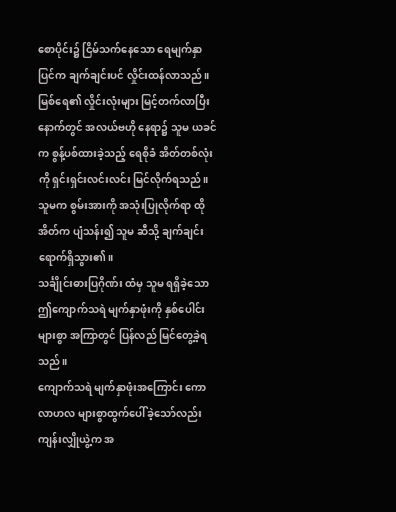စောပိုင်း၌ ငြိမ်သက်နေသော ရေမျက်နှာပြင်က ချက်ချင်းပင် လှိုင်းထန်လာသည်။
မြစ်ရေ၏ လှိုင်းလုံးများ မြင့်တက်လာပြီး နောက်တွင် အလယ်ဗဟို နေရာ၌ သူမ ယခင်က စွန့်ပစ်ထားခဲ့သည့် ရေစိုခံ အိတ်တစ်လုံးကို ရှင်းရှင်းလင်းလင်း မြင်လိုက်ရသည်။
သူမက စွမ်းအားကို အသုံးပြုလိုက်ရာ ထိုအိတ်က ပျံသန်း၍ သူမ ဆီသို့ ချက်ချင်း ရောက်ရှိသွား၏။
သင်္ချိုင်းဓားပြဂိုဏ်း ထံမှ သူမ ရရှိခဲ့သော ဤကျောက်သရဲ မျက်နှာဖုံးကို နှစ်ပေါင်းများစွာ အကြာတွင် ပြန်လည် မြင်တွေ့ခဲ့ရသည်။
ကျောက်သရဲ မျက်နှာဖုံးအကြောင်း ကောလာဟလ များစွာထွက်ပေါ်ခဲ့သော်လည်း ကျန်းလျှိုယွဲ့က အ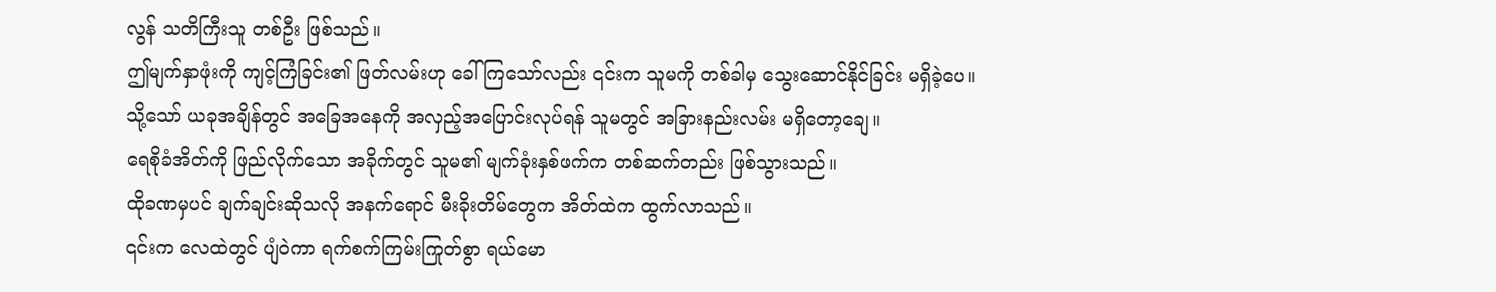လွန် သတိကြီးသူ တစ်ဦး ဖြစ်သည်။
ဤမျက်နှာဖုံးကို ကျင့်ကြံခြင်း၏ ဖြတ်လမ်းဟု ခေါ်ကြသော်လည်း ၎င်းက သူမကို တစ်ခါမှ သွေးဆောင်နိုင်ခြင်း မရှိခဲ့ပေ။
သို့သော် ယခုအချိန်တွင် အခြေအနေကို အလှည့်အပြောင်းလုပ်ရန် သူမတွင် အခြားနည်းလမ်း မရှိတော့ချေ။
ရေစိုခံအိတ်ကို ဖြည်လိုက်သော အခိုက်တွင် သူမ၏ မျက်ခုံးနှစ်ဖက်က တစ်ဆက်တည်း ဖြစ်သွားသည်။
ထိုခဏမှပင် ချက်ချင်းဆိုသလို အနက်ရောင် မီးခိုးတိမ်တွေက အိတ်ထဲက ထွက်လာသည်။
၎င်းက လေထဲတွင် ပျံဝဲကာ ရက်စက်ကြမ်းကြုတ်စွာ ရယ်မော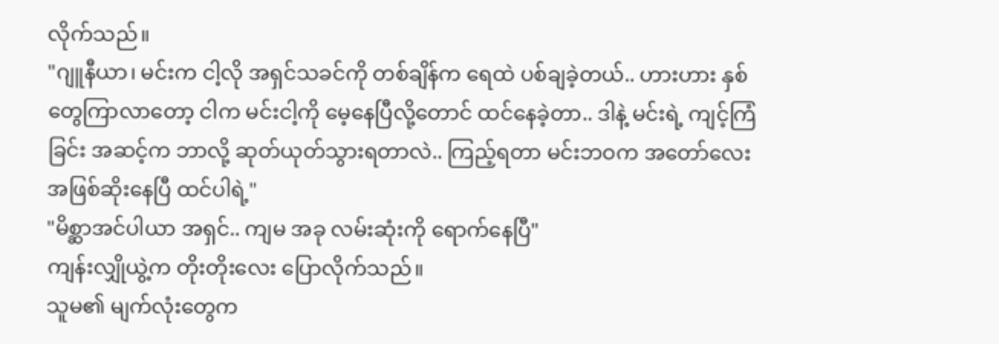လိုက်သည်။
"ဂျူနီယာ၊ မင်းက ငါ့လို အရှင်သခင်ကို တစ်ချိန်က ရေထဲ ပစ်ချခဲ့တယ်.. ဟားဟား နှစ်တွေကြာလာတော့ ငါက မင်းငါ့ကို မေ့နေပြီလို့တောင် ထင်နေခဲ့တာ.. ဒါနဲ့ မင်းရဲ့ ကျင့်ကြံခြင်း အဆင့်က ဘာလို့ ဆုတ်ယုတ်သွားရတာလဲ.. ကြည့်ရတာ မင်းဘဝက အတော်လေး အဖြစ်ဆိုးနေပြီ ထင်ပါရဲ့"
"မိစ္ဆာအင်ပါယာ အရှင်.. ကျမ အခု လမ်းဆုံးကို ရောက်နေပြီ"
ကျန်းလျှိုယွဲ့က တိုးတိုးလေး ပြောလိုက်သည်။
သူမ၏ မျက်လုံးတွေက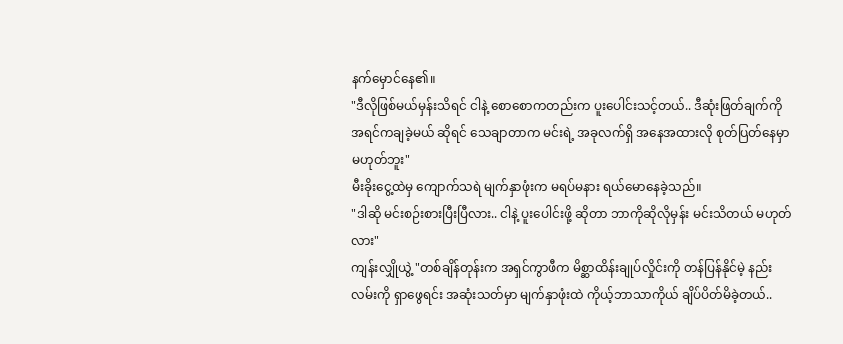နက်မှောင်နေ၏။
"ဒီလိုဖြစ်မယ်မှန်းသိရင် ငါနဲ့ စောစောကတည်းက ပူးပေါင်းသင့်တယ်.. ဒီဆုံးဖြတ်ချက်ကို အရင်ကချခဲ့မယ် ဆိုရင် သေချာတာက မင်းရဲ့ အခုလက်ရှိ အနေအထားလို စုတ်ပြတ်နေမှာမဟုတ်ဘူး"
မီးခိုးငွေ့ထဲမှ ကျောက်သရဲ မျက်နှာဖုံးက မရပ်မနား ရယ်မောနေခဲ့သည်။
"ဒါဆို မင်းစဉ်းစားပြီးပြီလား.. ငါနဲ့ ပူးပေါင်းဖို့ ဆိုတာ ဘာကိုဆိုလိုမှန်း မင်းသိတယ် မဟုတ်လား"
ကျန်းလျှိုယွဲ့ "တစ်ချိန်တုန်းက အရှင်ကွာဖီက မိစ္ဆာထိန်းချုပ်လှိုင်းကို တန်ပြန်နိုင်မဲ့ နည်းလမ်းကို ရှာဖွေရင်း အဆုံးသတ်မှာ မျက်နှာဖုံးထဲ ကိုယ့်ဘာသာကိုယ် ချိပ်ပိတ်မိခဲ့တယ်..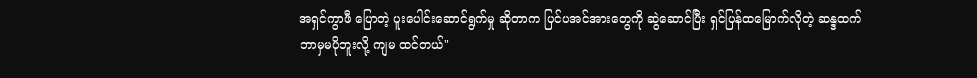အရှင်ကွာဖီ ပြောတဲ့ ပူးပေါင်းဆောင်ရွက်မှု ဆိုတာက ပြင်ပအင်အားတွေကို ဆွဲဆောင်ပြီး ရှင်ပြန်ထမြောက်လိုတဲ့ ဆန္ဒထက် ဘာမှမပိုဘူးလို့ ကျမ ထင်တယ်"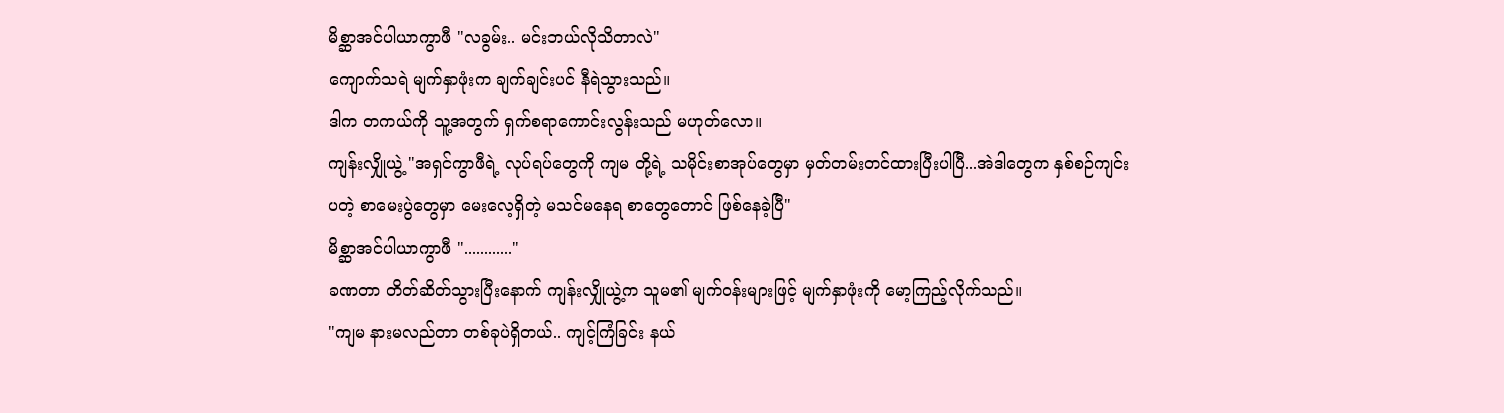မိစ္ဆာအင်ပါယာကွာဖီ "လခွမ်း.. မင်းဘယ်လိုသိတာလဲ"
ကျောက်သရဲ မျက်နှာဖုံးက ချက်ချင်းပင် နီရဲသွားသည်။
ဒါက တကယ်ကို သူ့အတွက် ရှက်စရာကောင်းလွန်းသည် မဟုတ်လော။
ကျန်းလျှိုယွဲ့ "အရှင်ကွာဖီရဲ့ လုပ်ရပ်တွေကို ကျမ တို့ရဲ့ သမိုင်းစာအုပ်တွေမှာ မှတ်တမ်းတင်ထားပြီးပါပြီ...အဲဒါတွေက နှစ်စဉ်ကျင်းပတဲ့ စာမေးပွဲတွေမှာ မေးလေ့ရှိတဲ့ မသင်မနေရ စာတွေတောင် ဖြစ်နေခဲ့ပြီ"
မိစ္ဆာအင်ပါယာကွာဖီ "............"
ခဏတာ တိတ်ဆိတ်သွားပြီးနောက် ကျန်းလျှိုယွဲ့က သူမ၏ မျက်ဝန်းများဖြင့် မျက်နှာဖုံးကို မော့ကြည့်လိုက်သည်။
"ကျမ နားမလည်တာ တစ်ခုပဲရှိတယ်.. ကျင့်ကြံခြင်း နယ်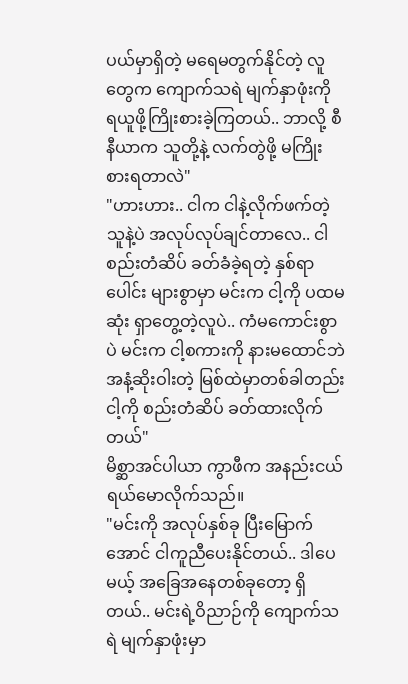ပယ်မှာရှိတဲ့ မရေမတွက်နိုင်တဲ့ လူတွေက ကျောက်သရဲ မျက်နှာဖုံးကို ရယူဖို့ကြိုးစားခဲ့ကြတယ်.. ဘာလို့ စီနီယာက သူတို့နဲ့ လက်တွဲဖို့ မကြိုးစားရတာလဲ"
"ဟားဟား.. ငါက ငါနဲ့လိုက်ဖက်တဲ့သူနဲ့ပဲ အလုပ်လုပ်ချင်တာလေ.. ငါစည်းတံဆိပ် ခတ်ခံခဲ့ရတဲ့ နှစ်ရာပေါင်း များစွာမှာ မင်းက ငါ့ကို ပထမဆုံး ရှာတွေ့တဲ့လူပဲ.. ကံမကောင်းစွာပဲ မင်းက ငါ့စကားကို နားမထောင်ဘဲ အနံ့ဆိုးဝါးတဲ့ မြစ်ထဲမှာတစ်ခါတည်း ငါ့ကို စည်းတံဆိပ် ခတ်ထားလိုက်တယ်"
မိစ္ဆာအင်ပါယာ ကွာဖီက အနည်းငယ် ရယ်မောလိုက်သည်။
"မင်းကို အလုပ်နှစ်ခု ပြီးမြောက်အောင် ငါကူညီပေးနိုင်တယ်.. ဒါပေမယ့် အခြေအနေတစ်ခုတော့ ရှိတယ်.. မင်းရဲ့ဝိညာဉ်ကို ကျောက်သရဲ မျက်နှာဖုံးမှာ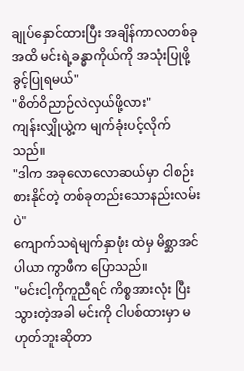ချုပ်နှောင်ထားပြီး အချိန်ကာလတစ်ခုအထိ မင်းရဲ့ခန္ဓာကိုယ်ကို အသုံးပြုဖို့ ခွင့်ပြုရမယ်"
"စိတ်ဝိညာဉ်လဲလှယ်ဖို့လား"
ကျန်းလျှိုယွဲ့က မျက်ခုံးပင့်လိုက်သည်။
"ဒါက အခုလောလောဆယ်မှာ ငါစဉ်းစားနိုင်တဲ့ တစ်ခုတည်းသောနည်းလမ်းပဲ"
ကျောက်သရဲမျက်နှာဖုံး ထဲမှ မိစ္ဆာအင်ပါယာ ကွာဖီက ပြောသည်။
"မင်းငါ့ကိုကူညီရင် ကိစ္စအားလုံး ပြီးသွားတဲ့အခါ မင်းကို ငါပစ်ထားမှာ မဟုတ်ဘူးဆိုတာ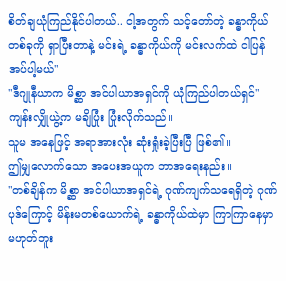စိတ်ချယုံကြည်နိုင်ပါတယ်.. ငါ့အတွက် သင့်တော်တဲ့ ခန္ဓာကိုယ် တစ်ခုကို ရှာပြီးတာနဲ့ မင်းရဲ့ ခန္ဓာကိုယ်ကို မင်းလက်ထဲ ငါပြန်အပ်ပါ့မယ်"
"ဒီဂျုနီယာက မိစ္ဆာ အင်ပါယာအရှင်ကို ယုံကြည်ပါတယ်ရှင်"
ကျန်းလျှိုယွဲ့က မချိပြုံး ပြုံးလိုက်သည်။
သူမ အနေဖြင့် အရာအားလုံး ဆုံးရှုံးခဲ့ပြီးပြီ ဖြစ်၏။
ဤမျှလောက်သော အပေးအယူက ဘာအရေးနည်း။
"တစ်ချိန်က မိစ္ဆာ အင်ပါယာအရှင်ရဲ့ ဂုဏ်ကျက်သရေရှိတဲ့ ဂုဏ်ပုဒ်ကြောင့် မိန်းမတစ်ယောက်ရဲ့ ခန္ဓာကိုယ်ထဲမှာ ကြာကြာနေမှာ မဟုတ်ဘူး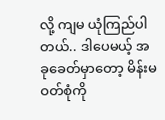လို့ ကျမ ယုံကြည်ပါတယ်.. ဒါပေမယ့် အခုခေတ်မှာတော့ မိန်းမဝတ်စုံကို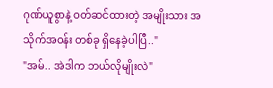ဂုဏ်ယူစွာနဲ့ ဝတ်ဆင်ထားတဲ့ အမျိုးသား အသိုက်အဝန်း တစ်ခု ရှိနေခဲ့ပါပြီ.."
"အမ်.. အဲဒါက ဘယ်လိုမျိုးလဲ"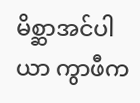မိစ္ဆာအင်ပါယာ ကွာဖီက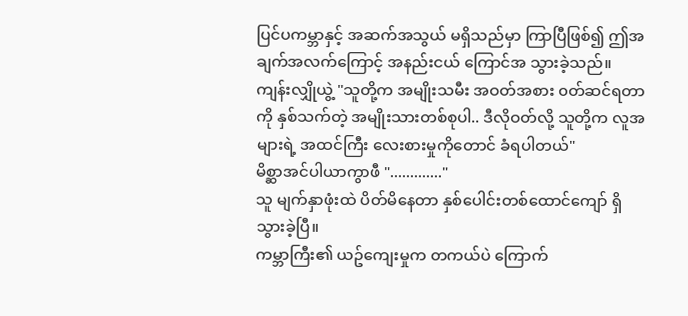ပြင်ပကမ္ဘာနှင့် အဆက်အသွယ် မရှိသည်မှာ ကြာပြီဖြစ်၍ ဤအချက်အလက်ကြောင့် အနည်းငယ် ကြောင်အ သွားခဲ့သည်။
ကျန်းလျှိုယွဲ့ "သူတို့က အမျိုးသမီး အဝတ်အစား ၀တ်ဆင်ရတာကို နှစ်သက်တဲ့ အမျိုးသားတစ်စုပါ.. ဒီလိုဝတ်လို့ သူတို့က လူအများရဲ့ အထင်ကြီး လေးစားမှုကိုတောင် ခံရပါတယ်"
မိစ္ဆာအင်ပါယာကွာဖီ "............."
သူ မျက်နှာဖုံးထဲ ပိတ်မိနေတာ နှစ်ပေါင်းတစ်ထောင်ကျော် ရှိသွားခဲ့ပြီ။
ကမ္ဘာကြီး၏ ယဥ်ကျေးမှုက တကယ်ပဲ ကြောက်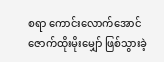စရာ ကောင်းလောက်အောင် ဇောက်ထိုးမိုးမျှော် ဖြစ်သွားခဲ့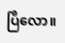ပြီလော။